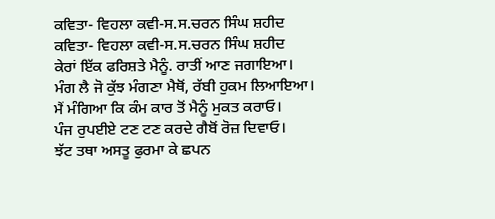ਕਵਿਤਾ- ਵਿਹਲਾ ਕਵੀ-ਸ.ਸ.ਚਰਨ ਸਿੰਘ ਸ਼ਹੀਦ
ਕਵਿਤਾ- ਵਿਹਲਾ ਕਵੀ-ਸ.ਸ.ਚਰਨ ਸਿੰਘ ਸ਼ਹੀਦ
ਕੇਰਾਂ ਇੱਕ ਫਰਿਸ਼ਤੇ ਮੈਨੂੰ. ਰਾਤੀਂ ਆਣ ਜਗਾਇਆ।
ਮੰਗ ਲੈ ਜੋ ਕੁੱਝ ਮੰਗਣਾ ਮੈਥੋਂ, ਰੱਬੀ ਹੁਕਮ ਲਿਆਇਆ।
ਮੈਂ ਮੰਗਿਆ ਕਿ ਕੰਮ ਕਾਰ ਤੋਂ ਮੈਨੂੰ ਮੁਕਤ ਕਰਾਓ।
ਪੰਜ ਰੁਪਈਏ ਟਣ ਟਣ ਕਰਦੇ ਗੈਬੋਂ ਰੋਜ਼ ਦਿਵਾਓ।
ਝੱਟ ਤਥਾ ਅਸਤੂ ਫੁਰਮਾ ਕੇ ਛਪਨ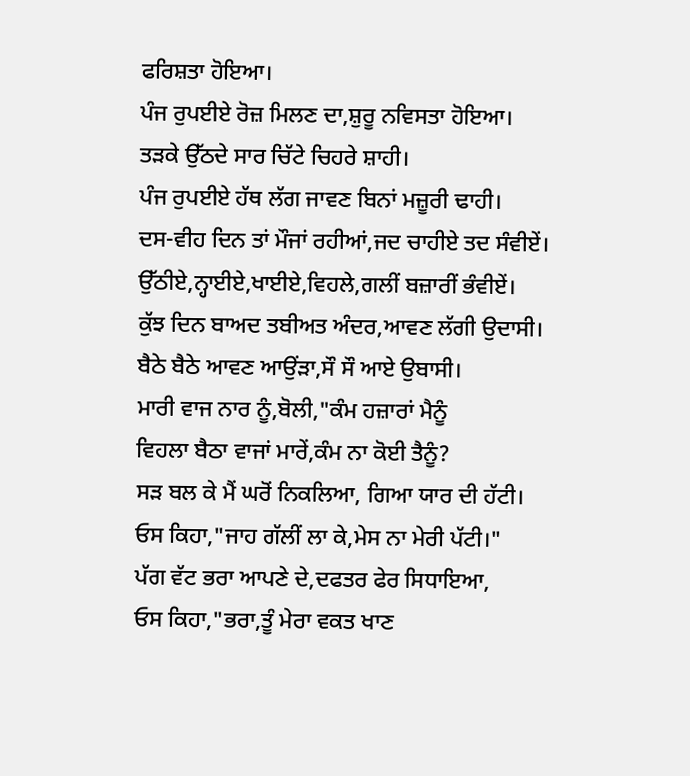ਫਰਿਸ਼ਤਾ ਹੋਇਆ।
ਪੰਜ ਰੁਪਈਏ ਰੋਜ਼ ਮਿਲਣ ਦਾ,ਸ਼ੁਰੂ ਨਵਿਸਤਾ ਹੋਇਆ।
ਤੜਕੇ ਉੱਠਦੇ ਸਾਰ ਚਿੱਟੇ ਚਿਹਰੇ ਸ਼ਾਹੀ।
ਪੰਜ ਰੁਪਈਏ ਹੱਥ ਲੱਗ ਜਾਵਣ ਬਿਨਾਂ ਮਜ਼ੂਰੀ ਢਾਹੀ।
ਦਸ-ਵੀਹ ਦਿਨ ਤਾਂ ਮੌਜਾਂ ਰਹੀਆਂ,ਜਦ ਚਾਹੀਏ ਤਦ ਸੰਵੀਏਂ।
ਉੱਠੀਏ,ਨ੍ਹਾਈਏ,ਖਾਈਏ,ਵਿਹਲੇ,ਗਲੀਂ ਬਜ਼ਾਰੀਂ ਭੰਵੀਏਂ।
ਕੁੱਝ ਦਿਨ ਬਾਅਦ ਤਬੀਅਤ ਅੰਦਰ,ਆਵਣ ਲੱਗੀ ਉਦਾਸੀ।
ਬੈਠੇ ਬੈਠੇ ਆਵਣ ਆਉਂੜਾ,ਸੌ ਸੌ ਆਏ ਉਬਾਸੀ।
ਮਾਰੀ ਵਾਜ ਨਾਰ ਨੂੰ,ਬੋਲੀ,"ਕੰਮ ਹਜ਼ਾਰਾਂ ਮੈਨੂੰ
ਵਿਹਲਾ ਬੈਠਾ ਵਾਜਾਂ ਮਾਰੇਂ,ਕੰਮ ਨਾ ਕੋਈ ਤੈਨੂੰ?
ਸੜ ਬਲ ਕੇ ਮੈਂ ਘਰੋਂ ਨਿਕਲਿਆ, ਗਿਆ ਯਾਰ ਦੀ ਹੱਟੀ।
ਓਸ ਕਿਹਾ,"ਜਾਹ ਗੱਲੀਂ ਲਾ ਕੇ,ਮੇਸ ਨਾ ਮੇਰੀ ਪੱਟੀ।"
ਪੱਗ ਵੱਟ ਭਰਾ ਆਪਣੇ ਦੇ,ਦਫਤਰ ਫੇਰ ਸਿਧਾਇਆ,
ਓਸ ਕਿਹਾ,"ਭਰਾ,ਤੂੰ ਮੇਰਾ ਵਕਤ ਖਾਣ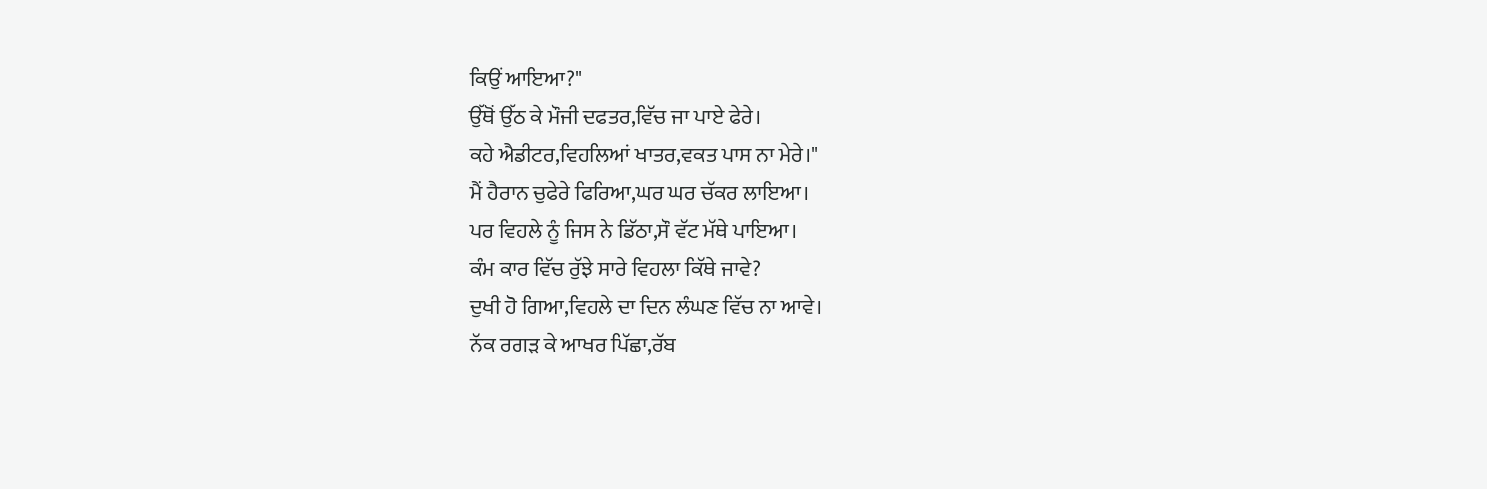ਕਿਉਂ ਆਇਆ?"
ਉੱਥੋਂ ਉੱਠ ਕੇ ਮੌਜੀ ਦਫਤਰ,ਵਿੱਚ ਜਾ ਪਾਏ ਫੇਰੇ।
ਕਹੇ ਐਡੀਟਰ,ਵਿਹਲਿਆਂ ਖਾਤਰ,ਵਕਤ ਪਾਸ ਨਾ ਮੇਰੇ।"
ਮੈਂ ਹੈਰਾਨ ਚੁਫੇਰੇ ਫਿਰਿਆ,ਘਰ ਘਰ ਚੱਕਰ ਲਾਇਆ।
ਪਰ ਵਿਹਲੇ ਨੂੰ ਜਿਸ ਨੇ ਡਿੱਠਾ,ਸੌ ਵੱਟ ਮੱਥੇ ਪਾਇਆ।
ਕੰਮ ਕਾਰ ਵਿੱਚ ਰੁੱਝੇ ਸਾਰੇ ਵਿਹਲਾ ਕਿੱਥੇ ਜਾਵੇ?
ਦੁਖੀ ਹੋ ਗਿਆ,ਵਿਹਲੇ ਦਾ ਦਿਨ ਲੰਘਣ ਵਿੱਚ ਨਾ ਆਵੇ।
ਨੱਕ ਰਗੜ ਕੇ ਆਖਰ ਪਿੱਛਾ,ਰੱਬ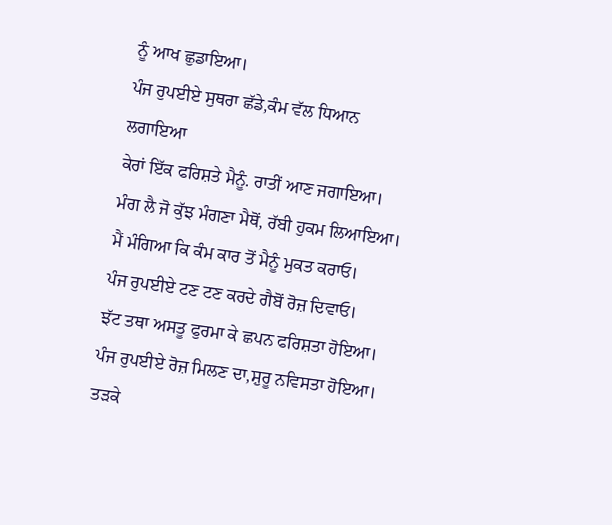ਨੂੰ ਆਖ ਛੁਡਾਇਆ।
ਪੰਜ ਰੁਪਈਏ ਸੁਥਰਾ ਛੱਡੇ,ਕੰਮ ਵੱਲ ਧਿਆਨ ਲਗਾਇਆ
ਕੇਰਾਂ ਇੱਕ ਫਰਿਸ਼ਤੇ ਮੈਨੂੰ. ਰਾਤੀਂ ਆਣ ਜਗਾਇਆ।
ਮੰਗ ਲੈ ਜੋ ਕੁੱਝ ਮੰਗਣਾ ਮੈਥੋਂ, ਰੱਬੀ ਹੁਕਮ ਲਿਆਇਆ।
ਮੈਂ ਮੰਗਿਆ ਕਿ ਕੰਮ ਕਾਰ ਤੋਂ ਮੈਨੂੰ ਮੁਕਤ ਕਰਾਓ।
ਪੰਜ ਰੁਪਈਏ ਟਣ ਟਣ ਕਰਦੇ ਗੈਬੋਂ ਰੋਜ਼ ਦਿਵਾਓ।
ਝੱਟ ਤਥਾ ਅਸਤੂ ਫੁਰਮਾ ਕੇ ਛਪਨ ਫਰਿਸ਼ਤਾ ਹੋਇਆ।
ਪੰਜ ਰੁਪਈਏ ਰੋਜ਼ ਮਿਲਣ ਦਾ,ਸ਼ੁਰੂ ਨਵਿਸਤਾ ਹੋਇਆ।
ਤੜਕੇ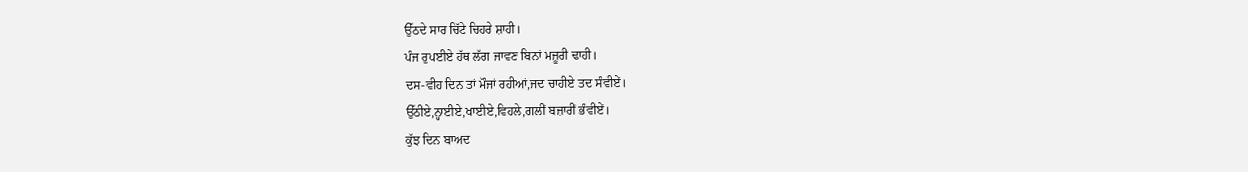ਉੱਠਦੇ ਸਾਰ ਚਿੱਟੇ ਚਿਹਰੇ ਸ਼ਾਹੀ।
ਪੰਜ ਰੁਪਈਏ ਹੱਥ ਲੱਗ ਜਾਵਣ ਬਿਨਾਂ ਮਜ਼ੂਰੀ ਢਾਹੀ।
ਦਸ-ਵੀਹ ਦਿਨ ਤਾਂ ਮੌਜਾਂ ਰਹੀਆਂ,ਜਦ ਚਾਹੀਏ ਤਦ ਸੰਵੀਏਂ।
ਉੱਠੀਏ,ਨ੍ਹਾਈਏ,ਖਾਈਏ,ਵਿਹਲੇ,ਗਲੀਂ ਬਜ਼ਾਰੀਂ ਭੰਵੀਏਂ।
ਕੁੱਝ ਦਿਨ ਬਾਅਦ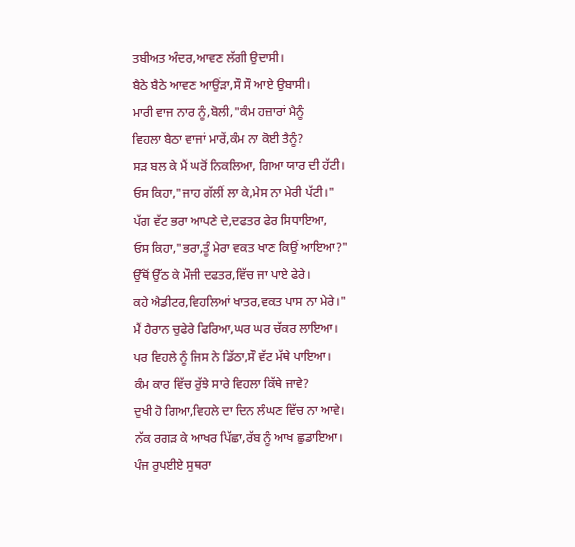ਤਬੀਅਤ ਅੰਦਰ,ਆਵਣ ਲੱਗੀ ਉਦਾਸੀ।
ਬੈਠੇ ਬੈਠੇ ਆਵਣ ਆਉਂੜਾ,ਸੌ ਸੌ ਆਏ ਉਬਾਸੀ।
ਮਾਰੀ ਵਾਜ ਨਾਰ ਨੂੰ,ਬੋਲੀ,"ਕੰਮ ਹਜ਼ਾਰਾਂ ਮੈਨੂੰ
ਵਿਹਲਾ ਬੈਠਾ ਵਾਜਾਂ ਮਾਰੇਂ,ਕੰਮ ਨਾ ਕੋਈ ਤੈਨੂੰ?
ਸੜ ਬਲ ਕੇ ਮੈਂ ਘਰੋਂ ਨਿਕਲਿਆ, ਗਿਆ ਯਾਰ ਦੀ ਹੱਟੀ।
ਓਸ ਕਿਹਾ,"ਜਾਹ ਗੱਲੀਂ ਲਾ ਕੇ,ਮੇਸ ਨਾ ਮੇਰੀ ਪੱਟੀ।"
ਪੱਗ ਵੱਟ ਭਰਾ ਆਪਣੇ ਦੇ,ਦਫਤਰ ਫੇਰ ਸਿਧਾਇਆ,
ਓਸ ਕਿਹਾ,"ਭਰਾ,ਤੂੰ ਮੇਰਾ ਵਕਤ ਖਾਣ ਕਿਉਂ ਆਇਆ?"
ਉੱਥੋਂ ਉੱਠ ਕੇ ਮੌਜੀ ਦਫਤਰ,ਵਿੱਚ ਜਾ ਪਾਏ ਫੇਰੇ।
ਕਹੇ ਐਡੀਟਰ,ਵਿਹਲਿਆਂ ਖਾਤਰ,ਵਕਤ ਪਾਸ ਨਾ ਮੇਰੇ।"
ਮੈਂ ਹੈਰਾਨ ਚੁਫੇਰੇ ਫਿਰਿਆ,ਘਰ ਘਰ ਚੱਕਰ ਲਾਇਆ।
ਪਰ ਵਿਹਲੇ ਨੂੰ ਜਿਸ ਨੇ ਡਿੱਠਾ,ਸੌ ਵੱਟ ਮੱਥੇ ਪਾਇਆ।
ਕੰਮ ਕਾਰ ਵਿੱਚ ਰੁੱਝੇ ਸਾਰੇ ਵਿਹਲਾ ਕਿੱਥੇ ਜਾਵੇ?
ਦੁਖੀ ਹੋ ਗਿਆ,ਵਿਹਲੇ ਦਾ ਦਿਨ ਲੰਘਣ ਵਿੱਚ ਨਾ ਆਵੇ।
ਨੱਕ ਰਗੜ ਕੇ ਆਖਰ ਪਿੱਛਾ,ਰੱਬ ਨੂੰ ਆਖ ਛੁਡਾਇਆ।
ਪੰਜ ਰੁਪਈਏ ਸੁਥਰਾ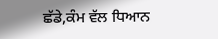ਛੱਡੇ,ਕੰਮ ਵੱਲ ਧਿਆਨ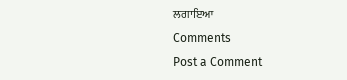ਲਗਾਇਆ
Comments
Post a Comment